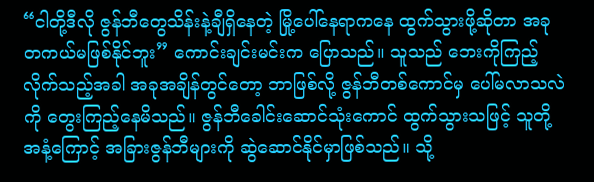“ငါတို့ဒီလို ဇွန်ဘီတွေသိန်းနဲ့ချီရှိနေတဲ့ မြို့ပေါ်နေရာကနေ ထွက်သွားဖို့ဆိုတာ အခုတကယ်မဖြစ်နိုင်ဘူး” ကောင်းချင်းမင်းက ပြောသည်။ သူသည် ဘေးကိုကြည့်လိုက်သည့်အခါ အခုအချိန်တွင်တော့ ဘာဖြစ်လို့ ဇွန်ဘီတစ်ကောင်မှ ပေါ်မလာသလဲကို တွေးကြည့်နေမိသည်။ ဇွန်ဘီခေါင်းဆောင်သုံးကောင် ထွက်သွားသဖြင့် သူတို့အနံ့ကြောင့် အခြားဇွန်ဘီများကို ဆွဲဆောင်နိုင်မှာဖြစ်သည်။ သို့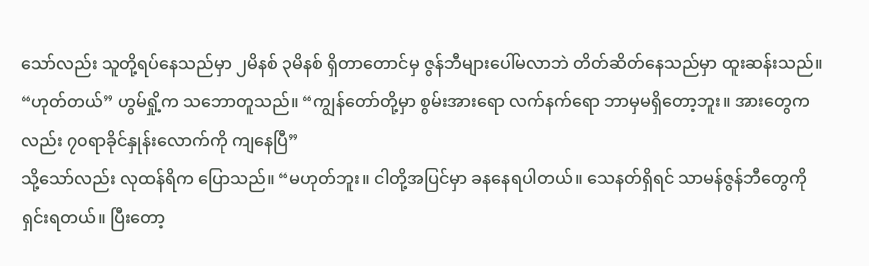သော်လည်း သူတို့ရပ်နေသည်မှာ ၂မိနစ် ၃မိနစ် ရှိတာတောင်မှ ဇွန်ဘီများပေါ်မလာဘဲ တိတ်ဆိတ်နေသည်မှာ ထူးဆန်းသည်။
“ဟုတ်တယ်” ဟွမ်ရှို့က သဘောတူသည်။ “ကျွန်တော်တို့မှာ စွမ်းအားရော လက်နက်ရော ဘာမှမရှိတော့ဘူး။ အားတွေကလည်း ၇၀ရာခိုင်နှုန်းလောက်ကို ကျနေပြီ”
သို့သော်လည်း လုထန်ရိက ပြောသည်။ “မဟုတ်ဘူး။ ငါတို့အပြင်မှာ ခနနေရပါတယ်။ သေနတ်ရှိရင် သာမန်ဇွန်ဘီတွေကို ရှင်းရတယ်။ ပြီးတော့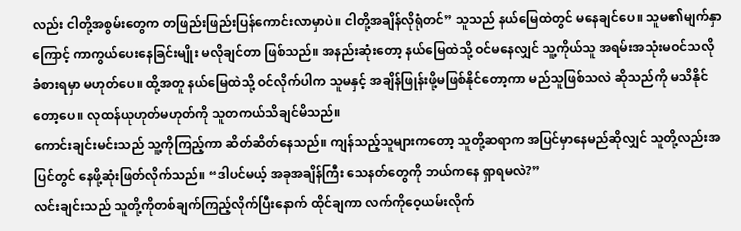လည်း ငါတို့အစွမ်းတွေက တဖြည်းဖြည်းပြန်ကောင်းလာမှာပဲ။ ငါတို့အချိန်လိုရုံတင်” သူသည် နယ်မြေထဲတွင် မနေချင်ပေ။ သူမ၏မျက်နှာကြောင့် ကာကွယ်ပေးနေခြင်းမျိုး မလိုချင်တာ ဖြစ်သည်။ အနည်းဆုံးတော့ နယ်မြေထဲသို့ ဝင်မနေလျှင် သူ့ကိုယ်သူ အရမ်းအသုံးမဝင်သလို ခံစားရမှာ မဟုတ်ပေ။ ထို့အတူ နယ်မြေထဲသို့ ဝင်လိုက်ပါက သူမနှင့် အချိန်ဖြုန်းဖို့မဖြစ်နိုင်တော့ကာ မည်သူဖြစ်သလဲ ဆိုသည်ကို မသိနိုင်တော့ပေ။ လုထန်ယုဟုတ်မဟုတ်ကို သူတကယ်သိချင်မိသည်။
ကောင်းချင်းမင်းသည် သူ့ကိုကြည့်ကာ ဆိတ်ဆိတ်နေသည်။ ကျန်သည့်သူများကတော့ သူတို့ဆရာက အပြင်မှာနေမည်ဆိုလျှင် သူတို့လည်းအပြင်တွင် နေဖို့ဆုံးဖြတ်လိုက်သည်။ “ဒါပင်မယ့် အခုအချိန်ကြီး သေနတ်တွေကို ဘယ်ကနေ ရှာရမလဲ?”
လင်းချင်းသည် သူတို့ကိုတစ်ချက်ကြည့်လိုက်ပြီးနောက် ထိုင်ချကာ လက်ကိုဝေ့ယမ်းလိုက်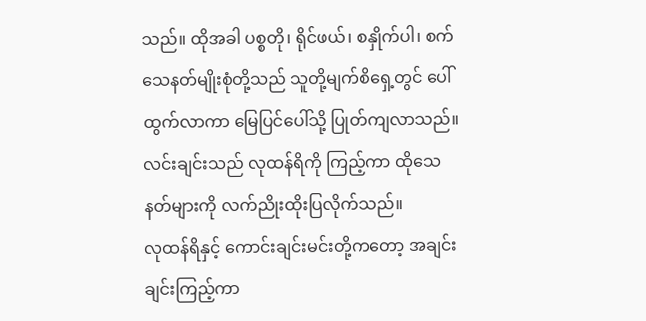သည်။ ထိုအခါ ပစ္စတို၊ ရိုင်ဖယ်၊ စနှိုက်ပါ၊ စက်သေနတ်မျိုးစုံတို့သည် သူတို့မျက်စိရှေ့တွင် ပေါ်ထွက်လာကာ မြေပြင်ပေါ်သို့ ပြုတ်ကျလာသည်။ လင်းချင်းသည် လုထန်ရိကို ကြည့်ကာ ထိုသေနတ်များကို လက်ညိုးထိုးပြလိုက်သည်။
လုထန်ရိနှင့် ကောင်းချင်းမင်းတို့ကတော့ အချင်းချင်းကြည့်ကာ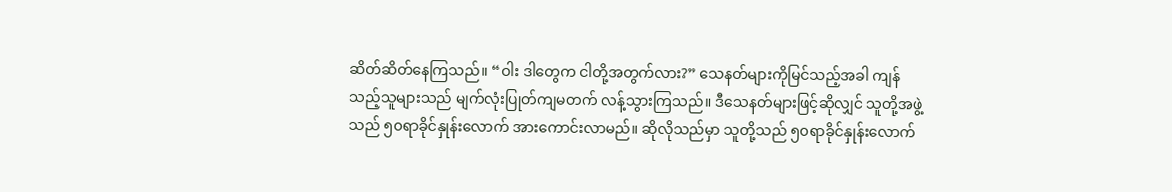ဆိတ်ဆိတ်နေကြသည်။ “ဝါး ဒါတွေက ငါတို့အတွက်လား?” သေနတ်များကိုမြင်သည့်အခါ ကျန်သည့်သူများသည် မျက်လုံးပြုတ်ကျမတက် လန့်သွားကြသည်။ ဒီသေနတ်များဖြင့်ဆိုလျှင် သူတို့အဖွဲ့သည် ၅၀ရာခိုင်နှုန်းလောက် အားကောင်းလာမည်။ ဆိုလိုသည်မှာ သူတို့သည် ၅၀ရာခိုင်နှုန်းလောက်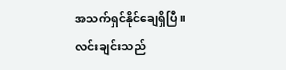အသက်ရှင်နိုင်ချေရှိပြီ။
လင်းချင်းသည်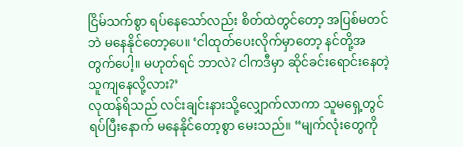ငြိမ်သက်စွာ ရပ်နေသော်လည်း စိတ်ထဲတွင်တော့ အပြစ်မတင်ဘဲ မနေနိုင်တော့ပေ။ ‘ငါထုတ်ပေးလိုက်မှာတော့ နင်တို့အတွက်ပေါ့။ မဟုတ်ရင် ဘာလဲ? ငါကဒီမှာ ဆိုင်ခင်းရောင်းနေတဲ့သူကျနေလို့လား?’
လုထန်ရိသည် လင်းချင်းနားသို့လျှောက်လာကာ သူမရှေ့တွင်ရပ်ပြီးနောက် မနေနိုင်တော့စွာ မေးသည်။ “မျက်လုံးတွေကို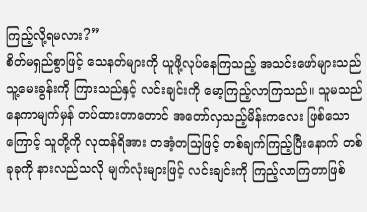ကြည့်လို့ရမလား?”
စိတ်မရှည်စွာဖြင့် သေနတ်များကို ယူဖို့လုပ်နေကြသည့် အသင်းဖော်များသည် သူ့မေးခွန်းကို ကြားသည်နှင့် လင်းချင်းကို မော့ကြည့်လာကြသည်။ သူမသည် နေကာမျက်မှန် တပ်ထားတာတောင် အတော်လှသည့်မိန်းကလေး ဖြစ်သောကြောင့် သူတို့ကို လုထန်ရိအား တအံ့တသြဖြင့် တစ်ချက်ကြည့်ပြီးနောက် တစ်ခုခုကို နားလည်သလို မျက်လုံးများဖြင့် လင်းချင်းကို ကြည့်လာကြတာဖြစ်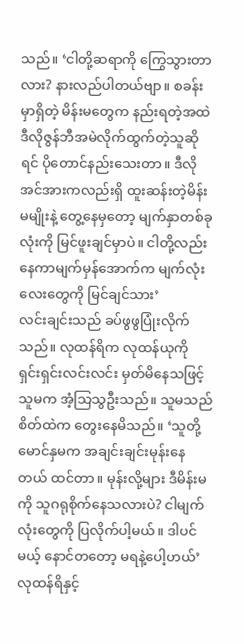သည်။ ‘ငါတို့ဆရာကို ကြွေသွားတာလား? နားလည်ပါတယ်ဗျာ။ စခန်းမှာရှိတဲ့ မိန်းမတွေက နည်းရတဲ့အထဲ ဒီလိုဇွန်ဘီအမဲလိုက်ထွက်တဲ့သူဆိုရင် ပိုတောင်နည်းသေးတာ။ ဒီလို အင်အားကလည်းရှိ ထူးဆန်းတဲ့မိန်းမမျိုးနဲ့ တွေ့နေမှတော့ မျက်နှာတစ်ခုလုံးကို မြင်ဖူးချင်မှာပဲ။ ငါတို့လည်း နေကာမျက်မှန်အောက်က မျက်လုံးလေးတွေကို မြင်ချင်သား’
လင်းချင်းသည် ခပ်ဖွဖွပြုံးလိုက်သည်။ လုထန်ရိက လုထန်ယုကို ရှင်းရှင်းလင်းလင်း မှတ်မိနေသဖြင့် သူမက အံ့သြသွဦးသည်။ သူမသည် စိတ်ထဲက တွေးနေမိသည်။ ‘သူတို့မောင်နှမက အချင်းချင်းမုန်းနေတယ် ထင်တာ။ မုန်းလို့များ ဒီမိန်းမကို သူဂရုစိုက်နေသလားပဲ? ငါမျက်လုံးတွေကို ပြလိုက်ပါ့မယ်။ ဒါပင်မယ့် နောင်တတော့ မရနဲ့ပေါ့ဟယ်’
လုထန်ရိနှင့်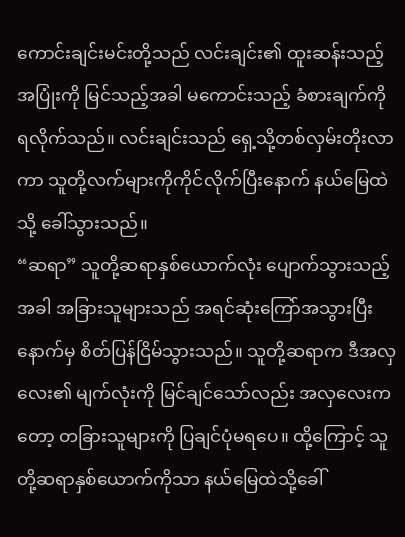ကောင်းချင်းမင်းတို့သည် လင်းချင်း၏ ထူးဆန်းသည့်အပြုံးကို မြင်သည့်အခါ မကောင်းသည့် ခံစားချက်ကို ရလိုက်သည်။ လင်းချင်းသည် ရှေ့သို့တစ်လှမ်းတိုးလာကာ သူတို့လက်များကိုကိုင်လိုက်ပြီးနောက် နယ်မြေထဲသို့ ခေါ်သွားသည်။
“ဆရာ” သူတို့ဆရာနှစ်ယောက်လုံး ပျောက်သွားသည့်အခါ အခြားသူများသည် အရင်ဆုံးကြော်အသွားပြီးနောက်မှ စိတ်ပြန်ငြိမ်သွားသည်။ သူတို့ဆရာက ဒီအလှလေး၏ မျက်လုံးကို မြင်ချင်သော်လည်း အလှလေးကတော့ တခြားသူများကို ပြချင်ပုံမရပေ။ ထို့ကြောင့် သူတို့ဆရာနှစ်ယောက်ကိုသာ နယ်မြေထဲသို့ခေါ်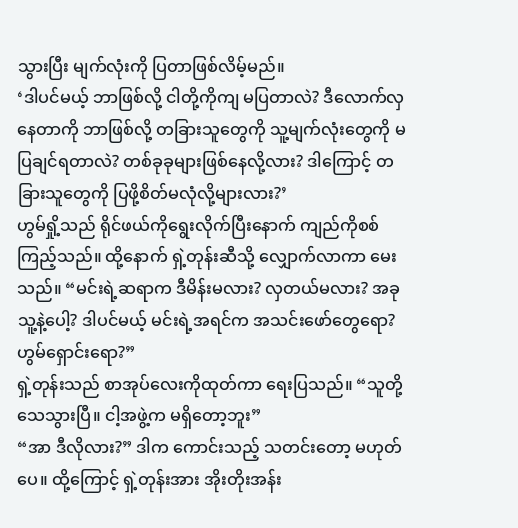သွားပြီး မျက်လုံးကို ပြတာဖြစ်လိမ့်မည်။
‘ဒါပင်မယ့် ဘာဖြစ်လို့ ငါတို့ကိုကျ မပြတာလဲ? ဒီလောက်လှနေတာကို ဘာဖြစ်လို့ တခြားသူတွေကို သူ့မျက်လုံးတွေကို မပြချင်ရတာလဲ? တစ်ခုခုများဖြစ်နေလို့လား? ဒါကြောင့် တခြားသူတွေကို ပြဖို့စိတ်မလုံလို့များလား?’
ဟွမ်ရှို့သည် ရိုင်ဖယ်ကိုရွေးလိုက်ပြီးနောက် ကျည်ကိုစစ်ကြည့်သည်။ ထို့နောက် ရှဲ့တုန်းဆီသို့ လျှောက်လာကာ မေးသည်။ “မင်းရဲ့ဆရာက ဒီမိန်းမလား? လှတယ်မလား? အခုသူ့နဲ့ပေါ့? ဒါပင်မယ့် မင်းရဲ့အရင်က အသင်းဖော်တွေရော? ဟွမ်ရှောင်းရော?”
ရှဲ့တုန်းသည် စာအုပ်လေးကိုထုတ်ကာ ရေးပြသည်။ “သူတို့သေသွားပြီ။ ငါ့အဖွဲ့က မရှိတော့ဘူး”
“အာ ဒီလိုလား?” ဒါက ကောင်းသည့် သတင်းတော့ မဟုတ်ပေ။ ထို့ကြောင့် ရှဲ့တုန်းအား အိုးတိုးအန်း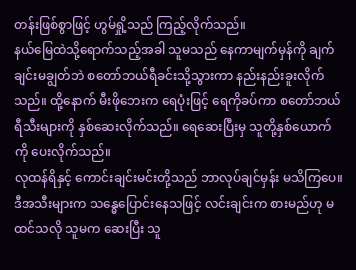တန်းဖြစ်စွာဖြင့် ဟွမ်ရှို့သည် ကြည့်လိုက်သည်။
နယ်မြေထဲသို့ရောက်သည့်အခါ သူမသည် နေကာမျက်မှန်ကို ချက်ချင်းမချွတ်ဘဲ စတော်ဘယ်ရီခင်းသို့သွားကာ နည်းနည်းခူးလိုက်သည်။ ထို့နောက် မီးဖိုဘေးက ရေပုံးဖြင့် ရေကိုခပ်ကာ စတော်ဘယ်ရီသီးများကို နှစ်ဆေးလိုက်သည်။ ရေဆေးပြီးမှ သူတို့နှစ်ယောက်ကို ပေးလိုက်သည်။
လုထန်ရိနှင့် ကောင်းချင်းမင်းတို့သည် ဘာလုပ်ချင်မှန်း မသိကြပေ။ ဒီအသီးများက သန္ဓေပြောင်းနေသဖြင့် လင်းချင်းက စားမည်ဟု မထင်သလို သူမက ဆေးပြီး သူ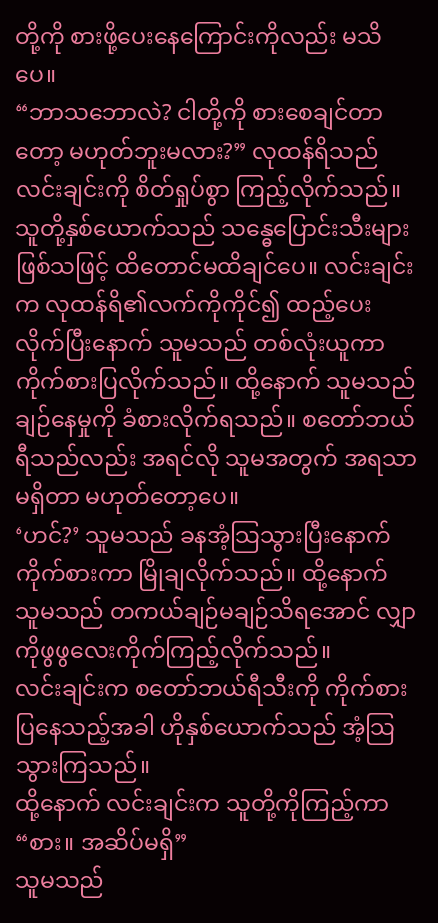တို့ကို စားဖို့ပေးနေကြောင်းကိုလည်း မသိပေ။
“ဘာသဘောလဲ? ငါတို့ကို စားစေချင်တာတော့ မဟုတ်ဘူးမလား?” လုထန်ရိသည် လင်းချင်းကို စိတ်ရှုပ်စွာ ကြည့်လိုက်သည်။ သူတို့နှစ်ယောက်သည် သန္ဓေပြောင်းသီးများဖြစ်သဖြင့် ထိတောင်မထိချင်ပေ။ လင်းချင်းက လုထန်ရိ၏လက်ကိုကိုင်၍ ထည့်ပေးလိုက်ပြီးနောက် သူမသည် တစ်လုံးယူကာ ကိုက်စားပြလိုက်သည်။ ထို့နောက် သူမသည် ချဉ်နေမှုကို ခံစားလိုက်ရသည်။ စတော်ဘယ်ရီသည်လည်း အရင်လို သူမအတွက် အရသာမရှိတာ မဟုတ်တော့ပေ။
‘ဟင်?’ သူမသည် ခနအံ့သြသွားပြီးနောက် ကိုက်စားကာ မြိုချလိုက်သည်။ ထို့နောက် သူမသည် တကယ်ချဉ်မချဉ်သိရအောင် လျှာကိုဖွဖွလေးကိုက်ကြည့်လိုက်သည်။
လင်းချင်းက စတော်ဘယ်ရီသီးကို ကိုက်စားပြနေသည့်အခါ ဟိုနှစ်ယောက်သည် အံ့သြသွားကြသည်။
ထို့နောက် လင်းချင်းက သူတို့ကိုကြည့်ကာ “စား။ အဆိပ်မရှိ”
သူမသည်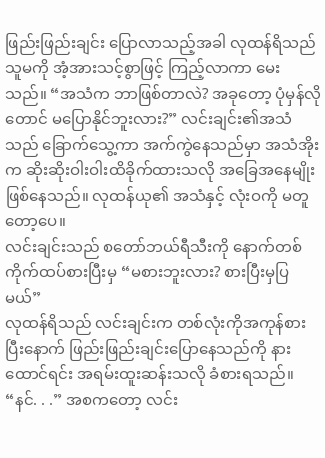ဖြည်းဖြည်းချင်း ပြောလာသည့်အခါ လုထန်ရိသည် သူမကို အံ့အားသင့်စွာဖြင့် ကြည့်လာကာ မေးသည်။ “အသံက ဘာဖြစ်တာလဲ? အခုတော့ ပုံမှန်လိုတောင် မပြောနိုင်ဘူးလား?” လင်းချင်း၏အသံသည် ခြောက်သွေ့ကာ အက်ကွဲနေသည်မှာ အသံအိုးက ဆိုးဆိုးဝါးဝါးထိခိုက်ထားသလို အခြေအနေမျိုးဖြစ်နေသည်။ လုထန်ယု၏ အသံနှင့် လုံးဝကို မတူတော့ပေ။
လင်းချင်းသည် စတော်ဘယ်ရီသီးကို နောက်တစ်ကိုက်ထပ်စားပြီးမှ “မစားဘူးလား? စားပြီးမှပြမယ်”
လုထန်ရိသည် လင်းချင်းက တစ်လုံးကိုအကုန်စားပြီးနောက် ဖြည်းဖြည်းချင်းပြောနေသည်ကို နားထောင်ရင်း အရမ်းထူးဆန်းသလို ခံစားရသည်။ “နင်. . .” အစကတော့ လင်း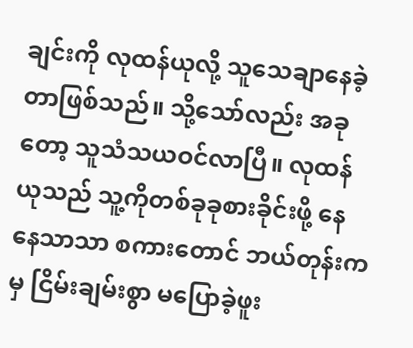ချင်းကို လုထန်ယုလို့ သူသေချာနေခဲ့တာဖြစ်သည်။ သို့သော်လည်း အခုတော့ သူသံသယဝင်လာပြီ။ လုထန်ယုသည် သူ့ကိုတစ်ခုခုစားခိုင်းဖို့ နေနေသာသာ စကားတောင် ဘယ်တုန်းကမှ ငြိမ်းချမ်းစွာ မပြောခဲ့ဖူး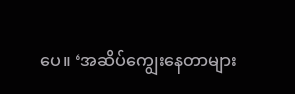ပေ။ ‘အဆိပ်ကျွေးနေတာများ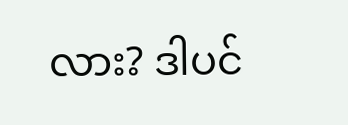လား? ဒါပင်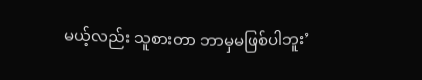မယ့်လည်း သူစားတာ ဘာမှမဖြစ်ပါဘူး’